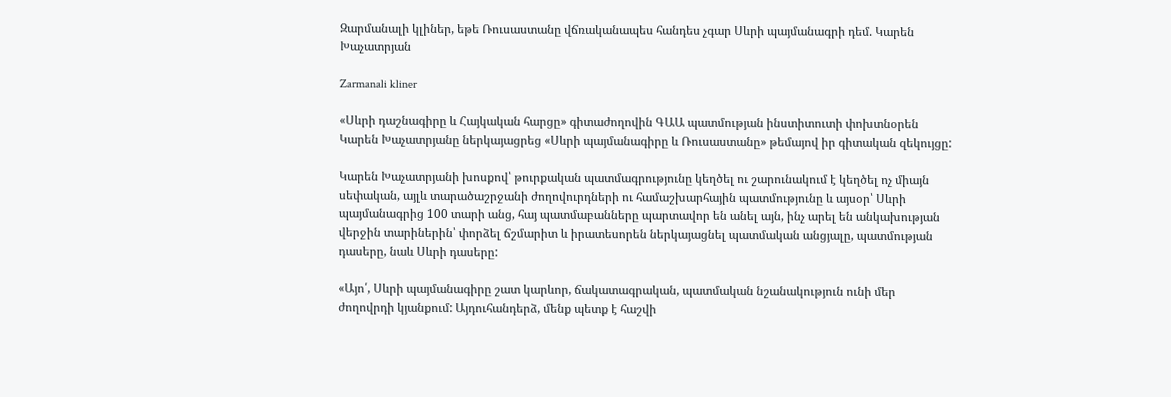Զարմանալի կլիներ, եթե Ռուսաստանը վճռականապես հանդես չգար Սևրի պայմանագրի դեմ. Կարեն Խաչատրյան

Zarmanali kliner

«Սևրի դաշնագիրը և Հայկական հարցը» գիտաժողովին ԳԱԱ պատմության ինստիտուտի փոխտնօրեն Կարեն Խաչատրյանը ներկայացրեց «Սևրի պայմանագիրը և Ռուսաստանը» թեմայով իր գիտական զեկույցը:

Կարեն Խաչատրյանի խոսքով՝ թուրքական պատմագրությունը կեղծել ու շարունակում է կեղծել ոչ միայն սեփական, այլև տարածաշրջանի ժողովուրդների ու համաշխարհային պատմությունը և այսօր՝ Սևրի պայմանագրից 100 տարի անց, հայ պատմաբանները պարտավոր են անել այն, ինչ արել են անկախության վերջին տարիներին՝ փորձել ճշմարիտ և իրատեսորեն ներկայացնել պատմական անցյալը, պատմության դասերը, նաև Սևրի դասերը:

«Այո՛, Սևրի պայմանագիրը շատ կարևոր, ճակատագրական, պատմական նշանակություն ունի մեր ժողովրդի կյանքում: Այդուհանդերձ, մենք պետք է հաշվի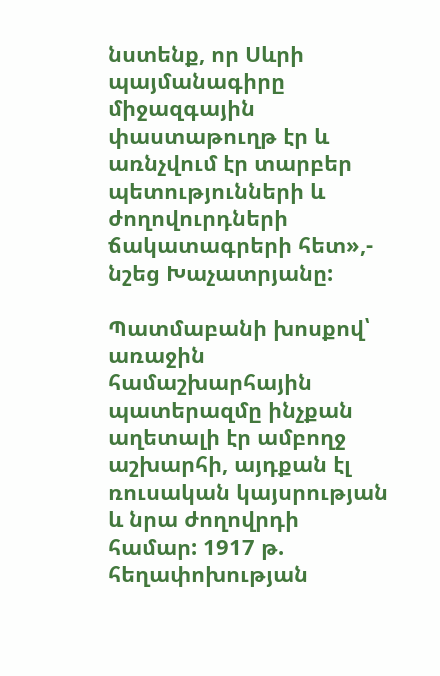նստենք, որ Սևրի պայմանագիրը միջազգային փաստաթուղթ էր և առնչվում էր տարբեր պետությունների և ժողովուրդների ճակատագրերի հետ»,- նշեց Խաչատրյանը:

Պատմաբանի խոսքով՝ առաջին համաշխարհային պատերազմը ինչքան աղետալի էր ամբողջ աշխարհի, այդքան էլ ռուսական կայսրության և նրա ժողովրդի համար: 1917 թ. հեղափոխության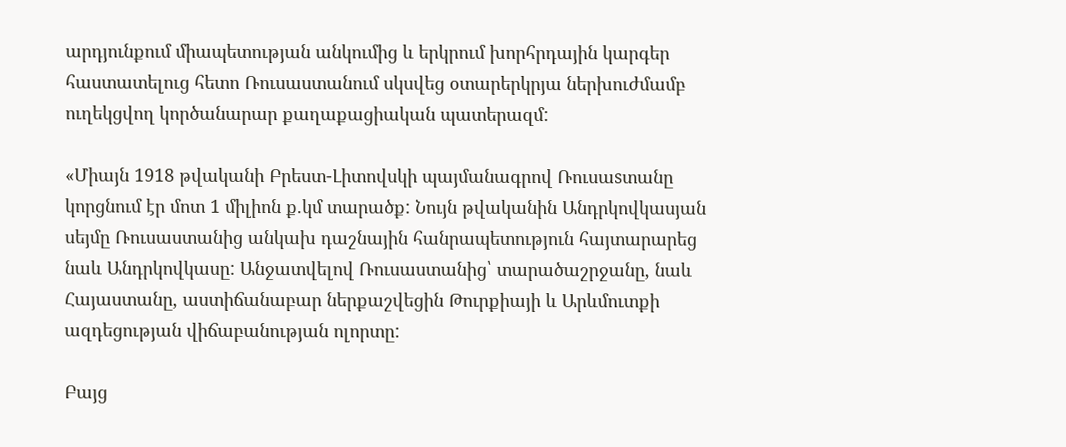արդյունքում միապետության անկումից և երկրում խորհրդային կարգեր հաստատելուց հետո Ռուսաստանում սկսվեց օտարերկրյա ներխուժմամբ ուղեկցվող կործանարար քաղաքացիական պատերազմ:

«Միայն 1918 թվականի Բրեստ-Լիտովսկի պայմանագրով Ռուսաsտանը կորցնում էր մոտ 1 միլիոն ք.կմ տարածք: Նույն թվականին Անդրկովկասյան սեյմը Ռուսաստանից անկախ դաշնային հանրապետություն հայտարարեց նաև Անդրկովկասը: Անջատվելով Ռուսաստանից՝ տարածաշրջանը, նաև Հայաստանը, աստիճանաբար ներքաշվեցին Թուրքիայի և Արևմուտքի ազդեցության վիճաբանության ոլորտը:

Բայց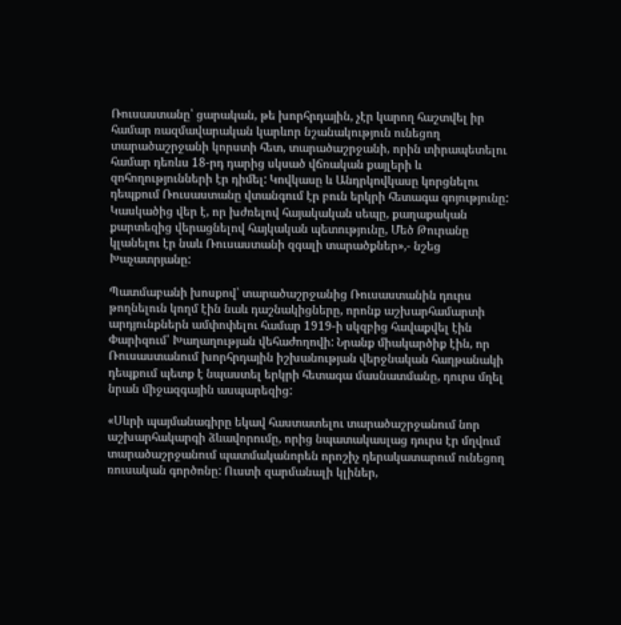Ռուսաստանը՝ ցարական, թե խորհրդային, չէր կարող հաշտվել իր համար ռազմավարական կարևոր նշանակություն ունեցող տարածաշրջանի կորստի հետ, տարածաշրջանի, որին տիրապետելու համար դեռևս 18-րդ դարից սկսած վճռական քայլերի և զոհողությունների էր դիմել: Կովկասը և Անդրկովկասը կորցնելու դեպքում Ռուսաստանը վտանգում էր բուն երկրի հետագա գոյությունը: Կասկածից վեր է, որ խժռելով հայակական սեպը, քաղաքական քարտեզից վերացնելով հայկական պետությունը, Մեծ Թուրանը կլանելու էր նաև Ռուսաստանի զգալի տարածքներ»,- նշեց Խաչատրյանը:

Պատմաբանի խոսքով՝ տարածաշրջանից Ռուսաստանին դուրս թողնելուն կողմ էին նաև դաշնակիցները, որոնք աշխարհամարտի արդյունքներն ամփոփելու համար 1919-ի սկզբից հավաքվել էին Փարիզում՝ Խաղաղության վեհաժողովի: Նրանք միակարծիք էին, որ Ռուսաստանում խորհրդային իշխանության վերջնական հաղթանակի դեպքում պետք է նպաստել երկրի հետագա մասնատմանը, դուրս մղել նրան միջազգային ասպարեզից:

«Սևրի պայմանագիրը եկավ հաստատելու տարածաշրջանում նոր աշխարհակարգի ձևավորումը, որից նպատակասլաց դուրս էր մղվում տարածաշրջանում պատմականորեն որոշիչ դերակատարում ունեցող ռուսական գործոնը: Ուստի զարմանալի կլիներ,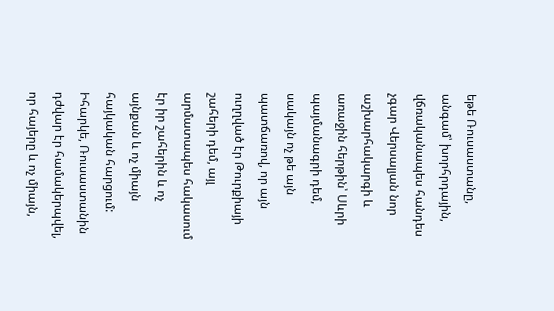եթե Ռուսաստանը, անգամ՝ խորհրդային, վճռականապես հանդես չգար Վերսալյան նոր աշխարհակարգի և առաջին հերթին՝ Սևրի պայմանագրի դեմ, սակայն ոչ թե այն պատճառով, որ այն ուղղված էր Թուրքիայի շահերի դեմ, այլ արմատապես հակասում էր իր շահերին և ոչ այնքան և ոչ միայն հայկական հարցում: Իհարկե, Ռուսաստանին դժվար էր համակերպվել, որ հայերը և ոչ միայն,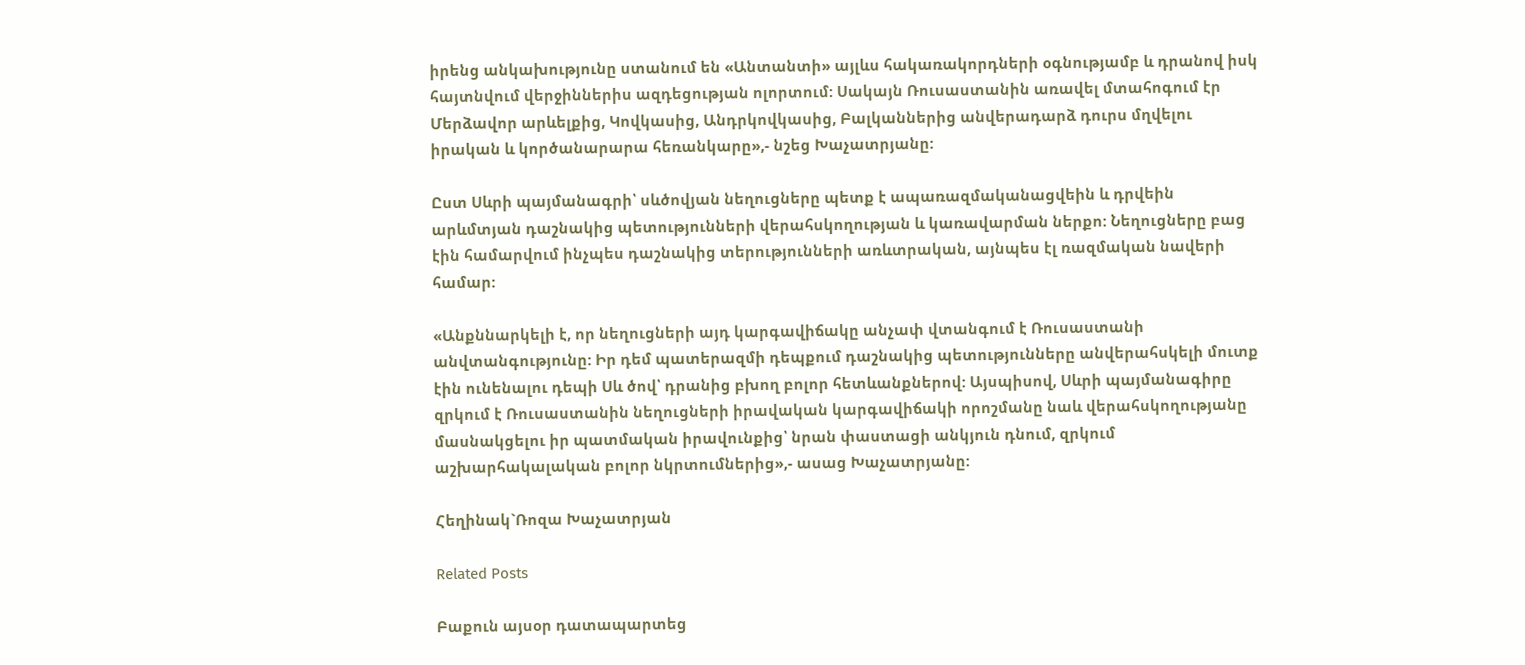իրենց անկախությունը ստանում են «Անտանտի» այլևս հակառակորդների օգնությամբ և դրանով իսկ հայտնվում վերջիններիս ազդեցության ոլորտում: Սակայն Ռուսաստանին առավել մտահոգում էր Մերձավոր արևելքից, Կովկասից, Անդրկովկասից, Բալկաններից անվերադարձ դուրս մղվելու իրական և կործանարարա հեռանկարը»,- նշեց Խաչատրյանը:

Ըստ Սևրի պայմանագրի՝ սևծովյան նեղուցները պետք է ապառազմականացվեին և դրվեին արևմտյան դաշնակից պետությունների վերահսկողության և կառավարման ներքո: Նեղուցները բաց էին համարվում ինչպես դաշնակից տերությունների առևտրական, այնպես էլ ռազմական նավերի համար:

«Անքննարկելի է, որ նեղուցների այդ կարգավիճակը անչափ վտանգում է Ռուսաստանի անվտանգությունը: Իր դեմ պատերազմի դեպքում դաշնակից պետությունները անվերահսկելի մուտք էին ունենալու դեպի Սև ծով՝ դրանից բխող բոլոր հետևանքներով: Այսպիսով, Սևրի պայմանագիրը զրկում է Ռուսաստանին նեղուցների իրավական կարգավիճակի որոշմանը նաև վերահսկողությանը մասնակցելու իր պատմական իրավունքից՝ նրան փաստացի անկյուն դնում, զրկում աշխարհակալական բոլոր նկրտումներից»,- ասաց Խաչատրյանը:

Հեղինակ`Ռոզա Խաչատրյան

Related Posts

Բաքուն այսօր դատապարտեց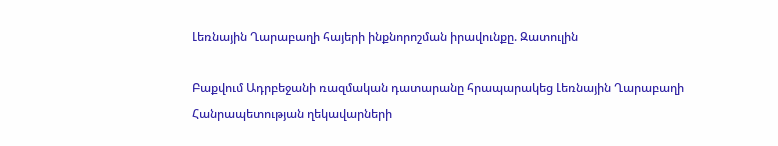Լեռնային Ղարաբաղի հայերի ինքնորոշման իրավունքը. Զատուլին

Բաքվում Ադրբեջանի ռազմական դատարանը հրապարակեց Լեռնային Ղարաբաղի Հանրապետության ղեկավարների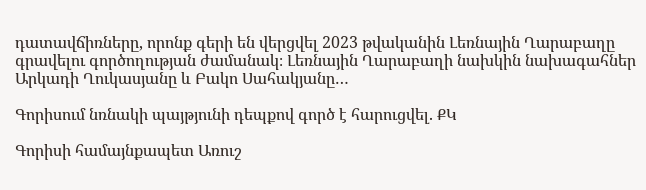դատավճիռները, որոնք գերի են վերցվել 2023 թվականին Լեռնային Ղարաբաղը գրավելու գործողության ժամանակ։ Լեռնային Ղարաբաղի նախկին նախագահներ Արկադի Ղուկասյանը և Բակո Սահակյանը…

Գորիսում նռնակի պայթյունի դեպքով գործ է հարուցվել. ՔԿ

Գորիսի համայնքապետ Առուշ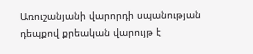Առուշանյանի վարորդի սպանության դեպքով քրեական վարույթ է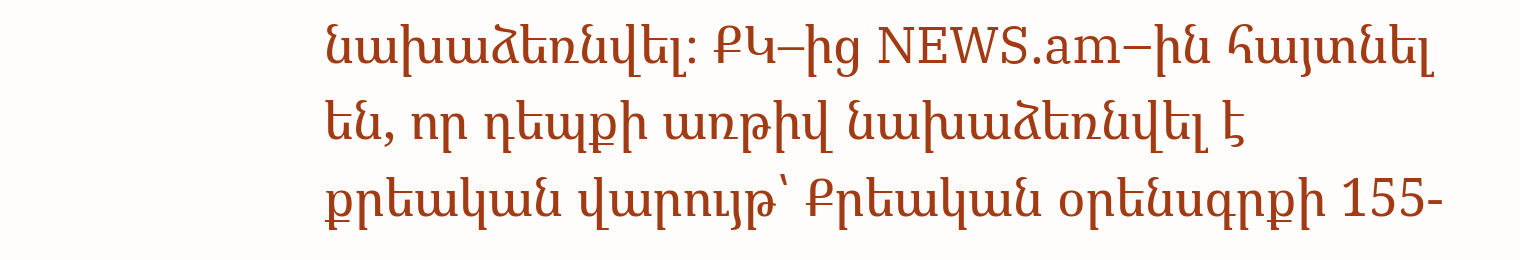նախաձեռնվել։ ՔԿ–ից NEWS.am–ին հայտնել են, որ դեպքի առթիվ նախաձեռնվել է քրեական վարույթ՝ Քրեական օրենսգրքի 155-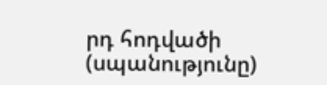րդ հոդվածի (սպանությունը)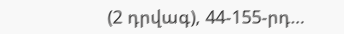(2 դրվագ), 44-155-րդ…